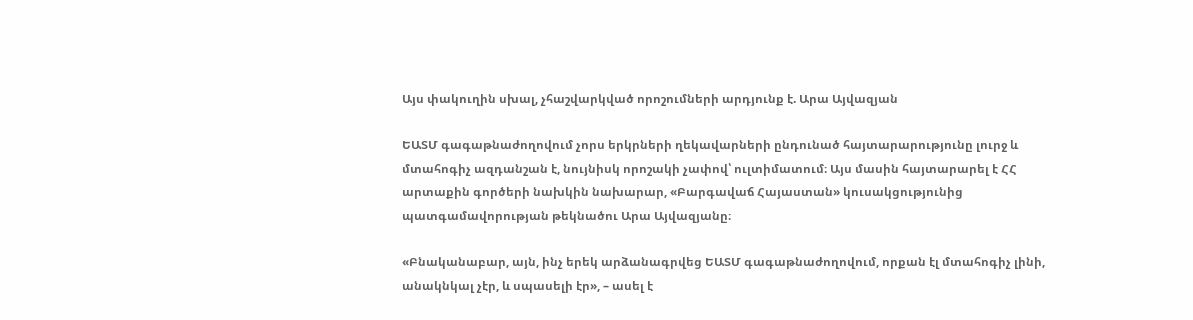Այս փակուղին սխալ, չհաշվարկված որոշումների արդյունք է. Արա Այվազյան

ԵԱՏՄ գագաթնաժողովում չորս երկրների ղեկավարների ընդունած հայտարարությունը լուրջ և մտահոգիչ ազդանշան է, նույնիսկ որոշակի չափով՝ ուլտիմատում։ Այս մասին հայտարարել է ՀՀ արտաքին գործերի նախկին նախարար, «Բարգավաճ Հայաստան» կուսակցությունից պատգամավորության թեկնածու Արա Այվազյանը։

«Բնականաբար, այն, ինչ երեկ արձանագրվեց ԵԱՏՄ գագաթնաժողովում, որքան էլ մտահոգիչ լինի, անակնկալ չէր, և սպասելի էր», – ասել է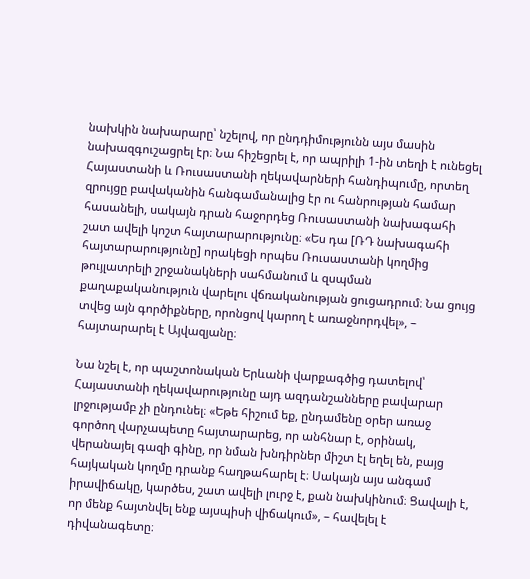նախկին նախարարը՝ նշելով, որ ընդդիմությունն այս մասին նախազգուշացրել էր։ Նա հիշեցրել է, որ ապրիլի 1-ին տեղի է ունեցել Հայաստանի և Ռուսաստանի ղեկավարների հանդիպումը, որտեղ զրույցը բավականին հանգամանալից էր ու հանրության համար հասանելի, սակայն դրան հաջորդեց Ռուսաստանի նախագահի շատ ավելի կոշտ հայտարարությունը։ «Ես դա [ՌԴ նախագահի հայտարարությունը] որակեցի որպես Ռուսաստանի կողմից թույլատրելի շրջանակների սահմանում և զսպման քաղաքականություն վարելու վճռականության ցուցադրում։ Նա ցույց տվեց այն գործիքները, որոնցով կարող է առաջնորդվել», – հայտարարել է Այվազյանը։

Նա նշել է, որ պաշտոնական Երևանի վարքագծից դատելով՝ Հայաստանի ղեկավարությունը այդ ազդանշանները բավարար լրջությամբ չի ընդունել։ «Եթե հիշում եք, ընդամենը օրեր առաջ գործող վարչապետը հայտարարեց, որ անհնար է, օրինակ, վերանայել գազի գինը, որ նման խնդիրներ միշտ էլ եղել են, բայց հայկական կողմը դրանք հաղթահարել է։ Սակայն այս անգամ իրավիճակը, կարծես, շատ ավելի լուրջ է, քան նախկինում։ Ցավալի է, որ մենք հայտնվել ենք այսպիսի վիճակում», – հավելել է դիվանագետը։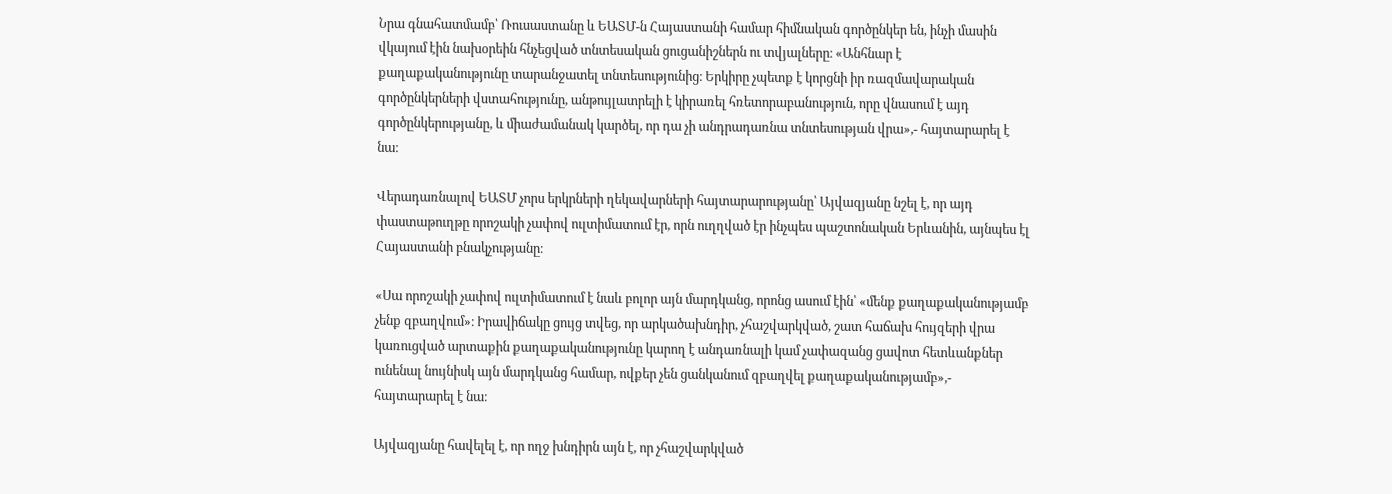Նրա գնահատմամբ՝ Ռուսաստանը և ԵԱՏՄ-ն Հայաստանի համար հիմնական գործընկեր են, ինչի մասին վկայում էին նախօրեին հնչեցված տնտեսական ցուցանիշներն ու տվյալները։ «Անհնար է քաղաքականությունը տարանջատել տնտեսությունից։ Երկիրը չպետք է կորցնի իր ռազմավարական գործընկերների վստահությունը, անթույլատրելի է կիրառել հռետորաբանություն, որը վնասում է այդ գործընկերությանը, և միաժամանակ կարծել, որ դա չի անդրադառնա տնտեսության վրա»,- հայտարարել է նա։

Վերադառնալով ԵԱՏՄ չորս երկրների ղեկավարների հայտարարությանը՝ Այվազյանը նշել է, որ այդ փաստաթուղթը որոշակի չափով ուլտիմատում էր, որն ուղղված էր ինչպես պաշտոնական Երևանին, այնպես էլ Հայաստանի բնակչությանը։

«Սա որոշակի չափով ուլտիմատում է նաև բոլոր այն մարդկանց, որոնց ասում էին՝ «մենք քաղաքականությամբ չենք զբաղվում»։ Իրավիճակը ցույց տվեց, որ արկածախնդիր, չհաշվարկված, շատ հաճախ հույզերի վրա կառուցված արտաքին քաղաքականությունը կարող է անդառնալի կամ չափազանց ցավոտ հետևանքներ ունենալ նույնիսկ այն մարդկանց համար, ովքեր չեն ցանկանում զբաղվել քաղաքականությամբ»,- հայտարարել է նա։

Այվազյանը հավելել է, որ ողջ խնդիրն այն է, որ չհաշվարկված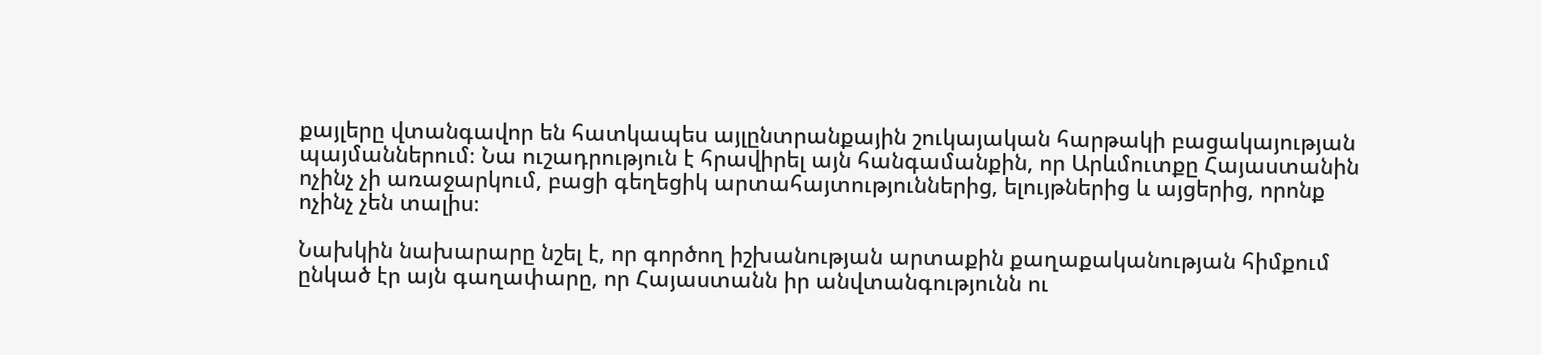քայլերը վտանգավոր են հատկապես այլընտրանքային շուկայական հարթակի բացակայության պայմաններում։ Նա ուշադրություն է հրավիրել այն հանգամանքին, որ Արևմուտքը Հայաստանին ոչինչ չի առաջարկում, բացի գեղեցիկ արտահայտություններից, ելույթներից և այցերից, որոնք ոչինչ չեն տալիս։

Նախկին նախարարը նշել է, որ գործող իշխանության արտաքին քաղաքականության հիմքում ընկած էր այն գաղափարը, որ Հայաստանն իր անվտանգությունն ու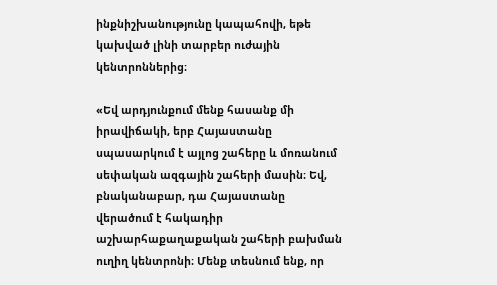ինքնիշխանությունը կապահովի, եթե կախված լինի տարբեր ուժային կենտրոններից։

«Եվ արդյունքում մենք հասանք մի իրավիճակի, երբ Հայաստանը սպասարկում է այլոց շահերը և մոռանում սեփական ազգային շահերի մասին։ Եվ, բնականաբար, դա Հայաստանը վերածում է հակադիր աշխարհաքաղաքական շահերի բախման ուղիղ կենտրոնի։ Մենք տեսնում ենք, որ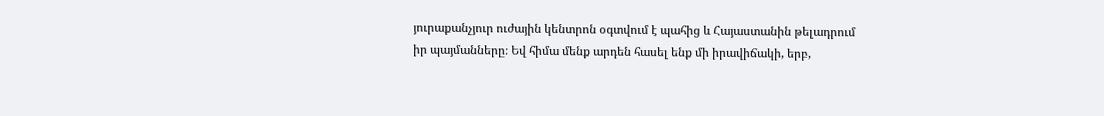յուրաքանչյուր ուժային կենտրոն օգտվում է պահից և Հայաստանին թելադրում իր պայմանները։ Եվ հիմա մենք արդեն հասել ենք մի իրավիճակի, երբ,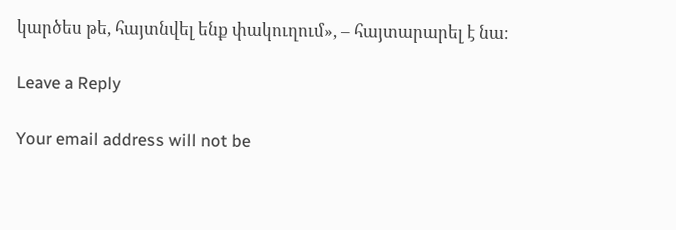կարծես թե, հայտնվել ենք փակուղում», – հայտարարել է նա։

Leave a Reply

Your email address will not be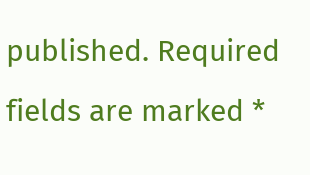published. Required fields are marked *